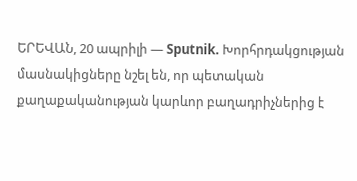ԵՐԵՎԱՆ, 20 ապրիլի — Sputnik. Խորհրդակցության մասնակիցները նշել են, որ պետական քաղաքականության կարևոր բաղադրիչներից է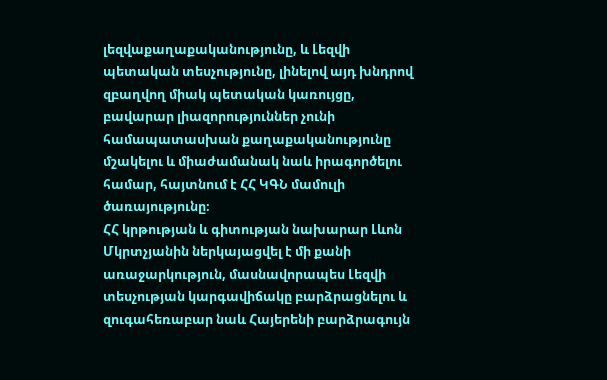լեզվաքաղաքականությունը, և Լեզվի պետական տեսչությունը, լինելով այդ խնդրով զբաղվող միակ պետական կառույցը, բավարար լիազորություններ չունի համապատասխան քաղաքականությունը մշակելու և միաժամանակ նաև իրագործելու համար, հայտնում է ՀՀ ԿԳՆ մամուլի ծառայությունը։
ՀՀ կրթության և գիտության նախարար Լևոն Մկրտչյանին ներկայացվել է մի քանի առաջարկություն, մասնավորապես Լեզվի տեսչության կարգավիճակը բարձրացնելու և զուգահեռաբար նաև Հայերենի բարձրագույն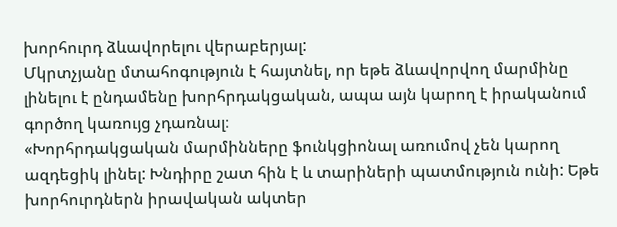խորհուրդ ձևավորելու վերաբերյալ:
Մկրտչյանը մտահոգություն է հայտնել, որ եթե ձևավորվող մարմինը լինելու է ընդամենը խորհրդակցական, ապա այն կարող է իրականում գործող կառույց չդառնալ։
«Խորհրդակցական մարմինները ֆունկցիոնալ առումով չեն կարող ազդեցիկ լինել: Խնդիրը շատ հին է և տարիների պատմություն ունի: Եթե խորհուրդներն իրավական ակտեր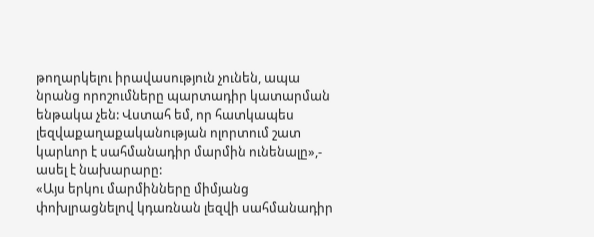թողարկելու իրավասություն չունեն, ապա նրանց որոշումները պարտադիր կատարման ենթակա չեն: Վստահ եմ, որ հատկապես լեզվաքաղաքականության ոլորտում շատ կարևոր է սահմանադիր մարմին ունենալը»,- ասել է նախարարը:
«Այս երկու մարմինները միմյանց փոխլրացնելով կդառնան լեզվի սահմանադիր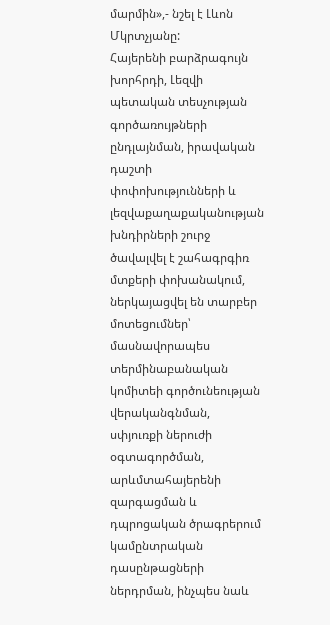մարմին»,- նշել է Լևոն Մկրտչյանը:
Հայերենի բարձրագույն խորհրդի, Լեզվի պետական տեսչության գործառույթների ընդլայնման, իրավական դաշտի փոփոխությունների և լեզվաքաղաքականության խնդիրների շուրջ ծավալվել է շահագրգիռ մտքերի փոխանակում, ներկայացվել են տարբեր մոտեցումներ՝ մասնավորապես տերմինաբանական կոմիտեի գործունեության վերականգնման, սփյուռքի ներուժի օգտագործման, արևմտահայերենի զարգացման և դպրոցական ծրագրերում կամընտրական դասընթացների ներդրման, ինչպես նաև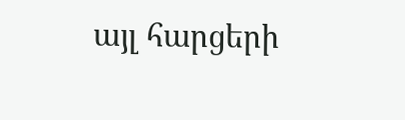այլ հարցերի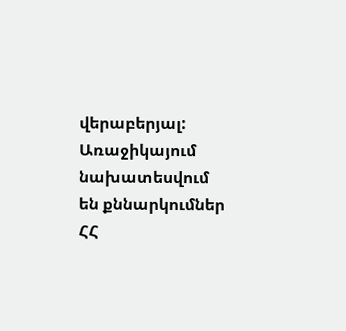վերաբերյալ:
Առաջիկայում նախատեսվում են քննարկումներ ՀՀ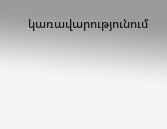կառավարությունում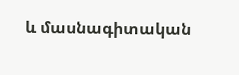և մասնագիտական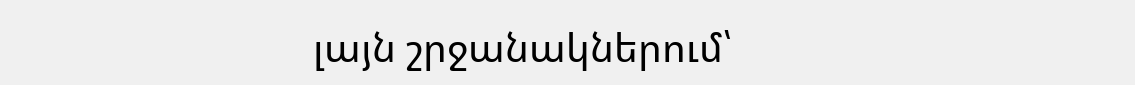լայն շրջանակներում՝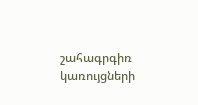շահագրգիռ կառույցների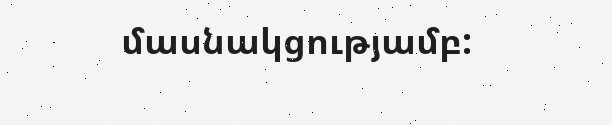մասնակցությամբ: